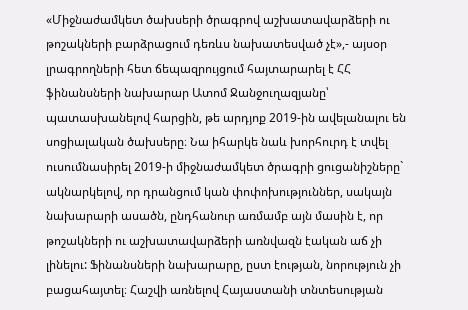«Միջնաժամկետ ծախսերի ծրագրով աշխատավարձերի ու թոշակների բարձրացում դեռևս նախատեսված չէ»,- այսօր լրագրողների հետ ճեպազրույցում հայտարարել է ՀՀ ֆինանսների նախարար Ատոմ Ջանջուղազյանը՝ պատասխանելով հարցին, թե արդյոք 2019-ին ավելանալու են սոցիալական ծախսերը։ Նա իհարկե նաև խորհուրդ է տվել ուսումնասիրել 2019-ի միջնաժամկետ ծրագրի ցուցանիշները` ակնարկելով, որ դրանցում կան փոփոխություններ, սակայն նախարարի ասածն, ընդհանուր առմամբ այն մասին է, որ թոշակների ու աշխատավարձերի առնվազն էական աճ չի լինելու: Ֆինանսների նախարարը, ըստ էության, նորություն չի բացահայտել։ Հաշվի առնելով Հայաստանի տնտեսության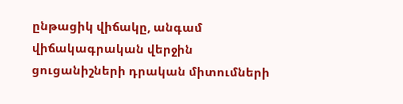ընթացիկ վիճակը, անգամ վիճակագրական վերջին ցուցանիշների դրական միտումների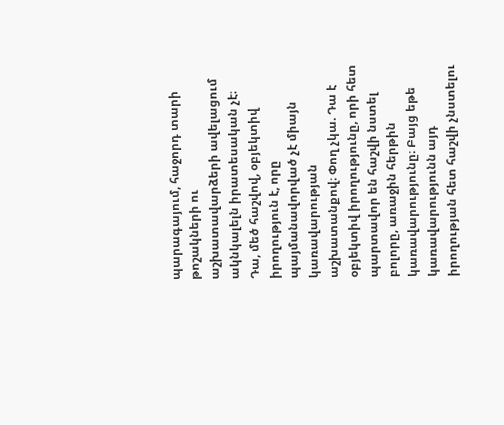պարագայում, հաջորդ տարի թոշակների ու աշխատավարձերի ավելացում ակնկալելն իրատեսական չէ։ Դա, մեծ հաշվով, օբյեկտիվ իրողություն է, որը պայմանավորված չէ միայն կառավարության աշխատանքով։ Փող չկա. Դա է օբյեկտիվ իրողությունը, որի հետ պարտավոր են հաշվի նստել բոլորը, առաջին հերթին կառավարությունը։ Բայց եթե կառավարությունն այդ իրողության հետ հաշվի չնստելու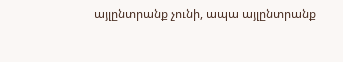այլընտրանք չունի, ապա այլընտրանք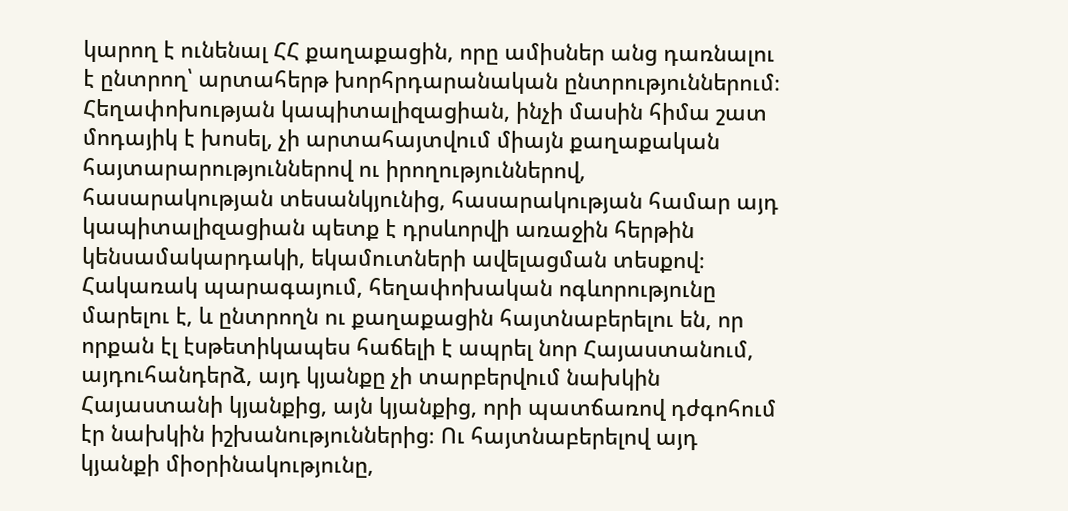կարող է ունենալ ՀՀ քաղաքացին, որը ամիսներ անց դառնալու է ընտրող՝ արտահերթ խորհրդարանական ընտրություններում։
Հեղափոխության կապիտալիզացիան, ինչի մասին հիմա շատ մոդայիկ է խոսել, չի արտահայտվում միայն քաղաքական հայտարարություններով ու իրողություններով, հասարակության տեսանկյունից, հասարակության համար այդ կապիտալիզացիան պետք է դրսևորվի առաջին հերթին կենսամակարդակի, եկամուտների ավելացման տեսքով։ Հակառակ պարագայում, հեղափոխական ոգևորությունը մարելու է, և ընտրողն ու քաղաքացին հայտնաբերելու են, որ որքան էլ էսթետիկապես հաճելի է ապրել նոր Հայաստանում, այդուհանդերձ, այդ կյանքը չի տարբերվում նախկին Հայաստանի կյանքից, այն կյանքից, որի պատճառով դժգոհում էր նախկին իշխանություններից։ Ու հայտնաբերելով այդ կյանքի միօրինակությունը,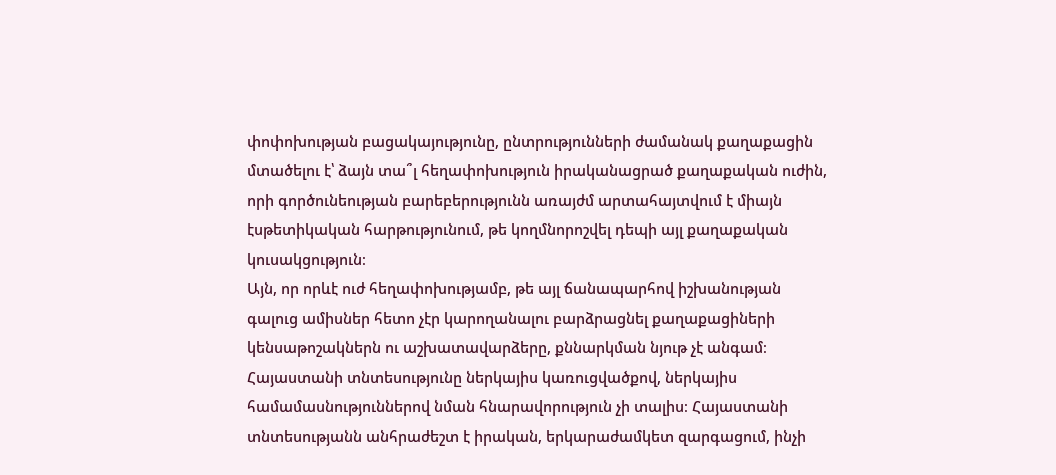փոփոխության բացակայությունը, ընտրությունների ժամանակ քաղաքացին մտածելու է՝ ձայն տա՞լ հեղափոխություն իրականացրած քաղաքական ուժին, որի գործունեության բարեբերությունն առայժմ արտահայտվում է միայն էսթետիկական հարթությունում, թե կողմնորոշվել դեպի այլ քաղաքական կուսակցություն։
Այն, որ որևէ ուժ հեղափոխությամբ, թե այլ ճանապարհով իշխանության գալուց ամիսներ հետո չէր կարողանալու բարձրացնել քաղաքացիների կենսաթոշակներն ու աշխատավարձերը, քննարկման նյութ չէ անգամ։ Հայաստանի տնտեսությունը ներկայիս կառուցվածքով, ներկայիս համամասնություններով նման հնարավորություն չի տալիս։ Հայաստանի տնտեսությանն անհրաժեշտ է իրական, երկարաժամկետ զարգացում, ինչի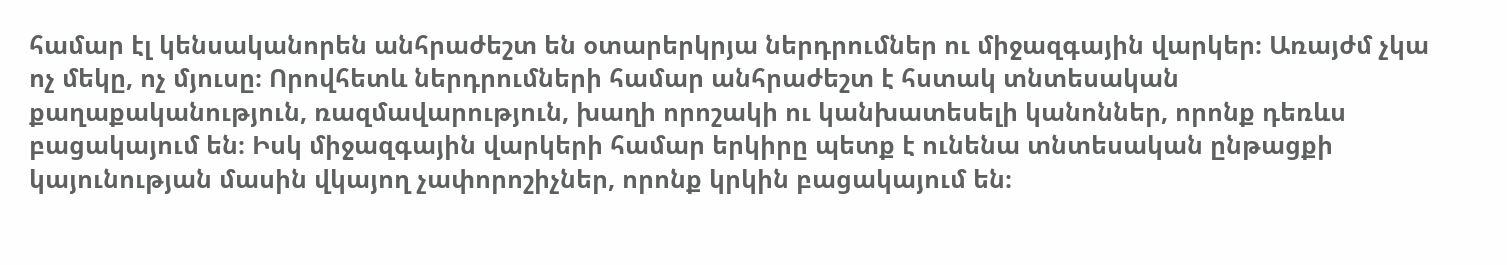համար էլ կենսականորեն անհրաժեշտ են օտարերկրյա ներդրումներ ու միջազգային վարկեր։ Առայժմ չկա ոչ մեկը, ոչ մյուսը։ Որովհետև ներդրումների համար անհրաժեշտ է հստակ տնտեսական քաղաքականություն, ռազմավարություն, խաղի որոշակի ու կանխատեսելի կանոններ, որոնք դեռևս բացակայում են։ Իսկ միջազգային վարկերի համար երկիրը պետք է ունենա տնտեսական ընթացքի կայունության մասին վկայող չափորոշիչներ, որոնք կրկին բացակայում են։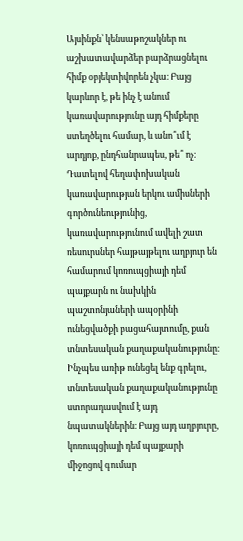Այսինքն՝ կենսաթոշակներ ու աշխատավարձեր բարձրացնելու հիմք օբյեկտիվորեն չկա։ Բայց կարևոր է, թե ինչ է անում կառավարությունը այդ հիմքերը ստեղծելու համար, և անո՞ւմ է արդյոք, ընդհանրապես, թե՞ ոչ։ Դատելով հեղափոխական կառավարության երկու ամիսների գործունեությունից, կառավարությունում ավելի շատ ռեսուրսներ հայթայթելու աղբյուր են համարում կոռուպցիայի դեմ պայքարն ու նախկին պաշտոնյաների ապօրինի ունեցվածքի բացահայտումը, քան տնտեսական քաղաքականությունը։ Ինչպես առիթ ունեցել ենք գրելու, տնտեսական քաղաքականությունը ստորադասվում է այդ նպատակներին։ Բայց այդ աղբյուրը, կոռուպցիայի դեմ պայքարի միջոցով գումար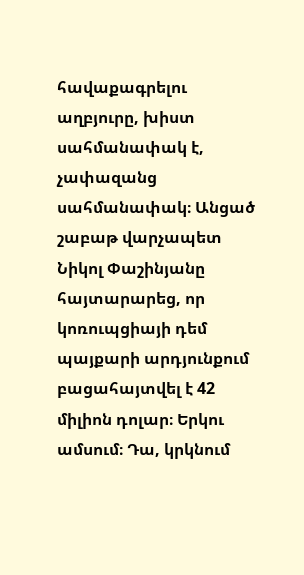հավաքագրելու աղբյուրը, խիստ սահմանափակ է, չափազանց սահմանափակ։ Անցած շաբաթ վարչապետ Նիկոլ Փաշինյանը հայտարարեց, որ կոռուպցիայի դեմ պայքարի արդյունքում բացահայտվել է 42 միլիոն դոլար։ Երկու ամսում։ Դա, կրկնում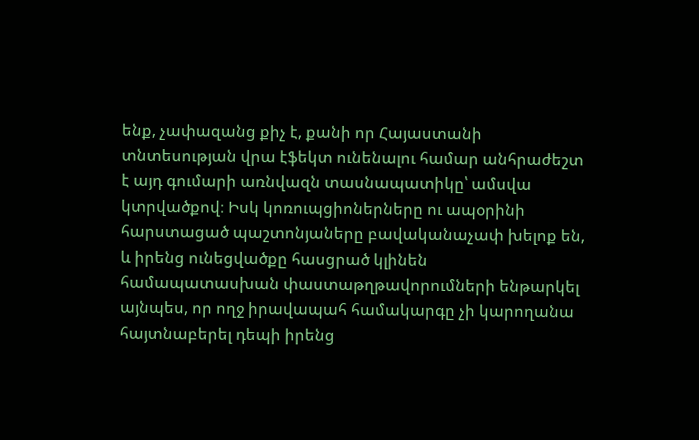ենք, չափազանց քիչ է, քանի որ Հայաստանի տնտեսության վրա էֆեկտ ունենալու համար անհրաժեշտ է այդ գումարի առնվազն տասնապատիկը՝ ամսվա կտրվածքով։ Իսկ կոռուպցիոներները ու ապօրինի հարստացած պաշտոնյաները բավականաչափ խելոք են, և իրենց ունեցվածքը հասցրած կլինեն համապատասխան փաստաթղթավորումների ենթարկել այնպես, որ ողջ իրավապահ համակարգը չի կարողանա հայտնաբերել դեպի իրենց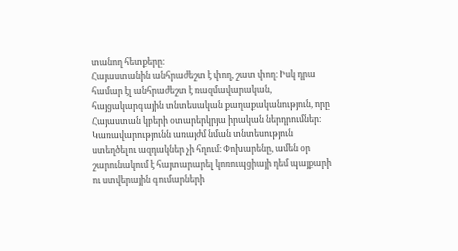տանող հետքերը։
Հայաստանին անհրաժեշտ է փող, շատ փող։ Իսկ դրա համար էլ անհրաժեշտ է ռազմավարական, հայցակարգային տնտեսական քաղաքականություն, որը Հայաստան կբերի օտարերկրյա իրական ներդրումներ։ Կառավարությունն առայժմ նման տնտեսություն ստեղծելու ազդակներ չի հղում։ Փոխարենը, ամեն օր շարունակում է հայտարարել կոռուպցիայի դեմ պայքարի ու ստվերային գումարների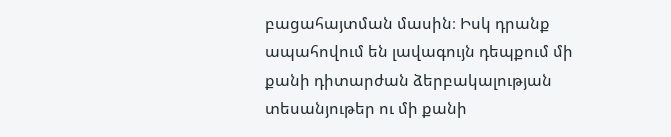բացահայտման մասին։ Իսկ դրանք ապահովում են լավագույն դեպքում մի քանի դիտարժան ձերբակալության տեսանյութեր ու մի քանի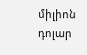միլիոն դոլար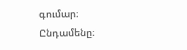գումար։ Ընդամենը։